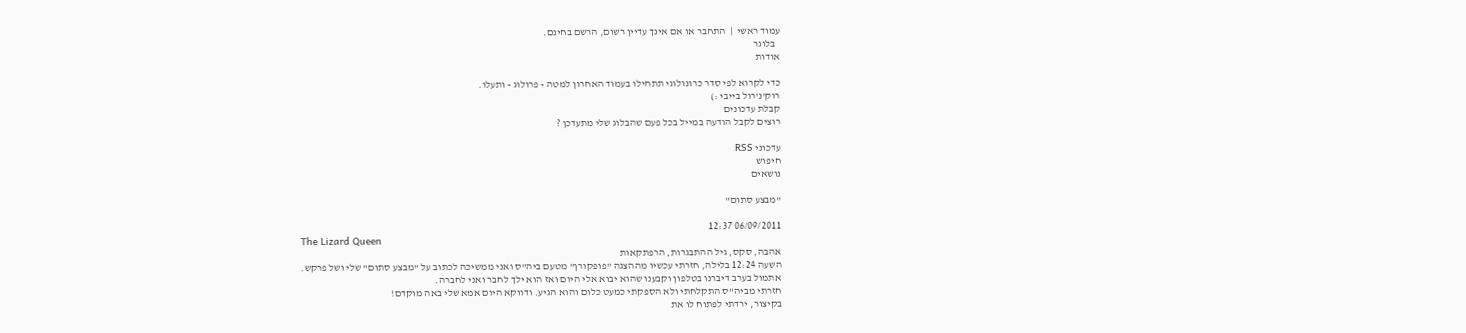עמוד ראשי  |  התחבר או אם אינך עדיין רשום, הרשם בחינם.
  בלוגר
אודות

כדי לקרוא לפי סדר כרונולוגי תתחילו בעמוד האחרון למטה - פרולוג - ותעלו.
רוק'נ'רול בייבי :)
קבלת עדכונים
רוצים לקבל הודעה במייל בכל פעם שהבלוג שלי מתעדכן ?

עדכוני RSS
חיפוש
נושאים

"מבצע סתום"

06/09/2011 12:37
The Lizard Queen
אהבה, סקס, גיל ההתבגרות, הרפתקאות
השעה 12:24 בלילה, חזרתי עכשיו מההצגה "פופקורן" מטעם ביה"ס ואני ממשיכה לכתוב על "מבצע סתום" שלי ושל פרקש.
אתמול בערב דיברנו בטלפון וקבענו שהוא יבוא אלי היום ואז הוא ילך לחבר ואני לחברה.
חזרתי מביה"ס התקלחתי ולא הספקתי כמעט כלום והוא הגיע. ודווקא היום אמא שלי באה מוקדם!
בקיצור, ירדתי לפתוח לו את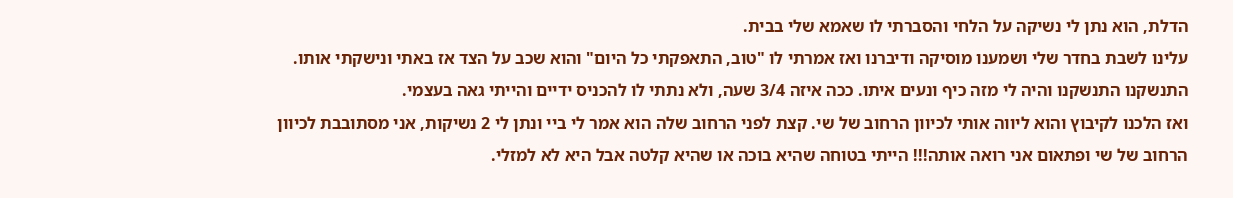הדלת, הוא נתן לי נשיקה על הלחי והסברתי לו שאמא שלי בבית.
עלינו לשבת בחדר שלי ושמענו מוסיקה ודיברנו ואז אמרתי לו "טוב, התאפקתי כל היום" והוא שכב על הצד אז באתי ונישקתי אותו. התנשקנו התנשקנו והיה לי מזה כיף ונעים איתו. ככה איזה 3/4 שעה, ולא נתתי לו להכניס ידיים והייתי גאה בעצמי.
ואז הלכנו לקיבוץ והוא ליווה אותי לכיוון הרחוב של שי. קצת לפני הרחוב שלה הוא אמר לי ביי ונתן לי 2 נשיקות, אני מסתובבת לכיוון הרחוב של שי ופתאום אני רואה אותה!!! הייתי בטוחה שהיא בוכה או שהיא קלטה אבל היא לא למזלי.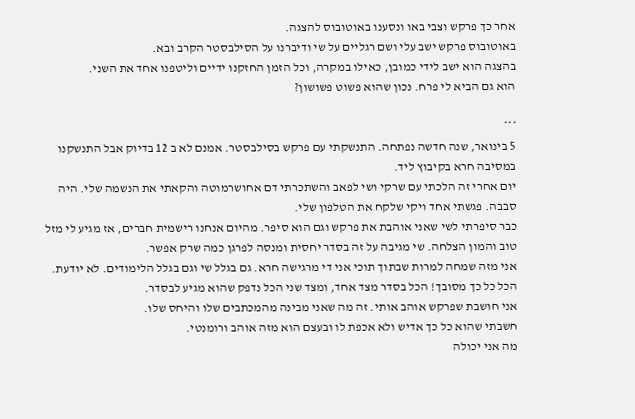אחר כך פרקש וצבי באו ונסענו באוטובוס להצגה.
באוטובוס פרקש ישב עלי ושם רגליים על שי ודיברנו על הסילבסטר הקרב ובא.
בהצגה הוא ישב לידי כמובן, כאילו במקרה, וכל הזמן החזקנו ידיים וליטפנו אחד את השני.
הוא גם הביא לי פרח. נכון שהוא פשוט פשושון?

***
5 בינואר, שנה חדשה נפתחה. התנשקתי עם פרקש בסילבסטר. אמנם לא ב 12 בדיוק אבל התנשקנו במסיבה חרא בקיבוץ ליד.
יום אחרי זה הלכתי עם שרקי ושי לפאב והשתכרתי דם אחושרמוטה והקאתי את הנשמה שלי. היה סבבה. פגשתי אחד ויקי שלקח את הטלפון שלי.
כבר סיפרתי לשי שאני אוהבת את פרקש וגם הוא סיפר. מהיום אנחנו רישמית חברים, אז מגיע לי מזל טוב והמון הצלחה. שי מגיבה על זה בסדר יחסית ומנסה לפרגן כמה שרק אפשר.
אני מזה שמחה למרות שבתוך תוכי אני די מרגישה חרא. גם בגלל שי וגם בגלל הלימודים. לא יודעת. הכל כל כך מסובך! הכל בסדר מצד אחד, ומצד שני הכל נדפק שהוא מגיע לבסדר.
אני חושבת שפרקש אוהב אותי. זה מה שאני מבינה מהמכתבים שלו והיחס שלו.
חשבתי שהוא כל כך אדיש ולא אכפת לו ובעצם הוא מזה אוהב ורומנטי.
מה אני יכולה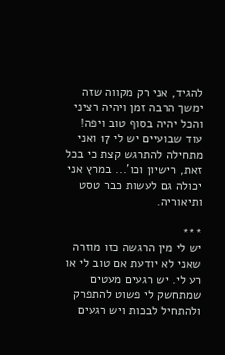להגיד, אני רק מקווה שזה ימשך הרבה זמן ויהיה רציני והכל יהיה בסוף טוב ויפה!
עוד שבועיים יש לי 17 ואני מתחילה להתרגש קצת כי בכל זאת, רישיון וכו'... במרץ אני יכולה גם לעשות כבר טסט ותיאוריה.

***
יש לי מין הרגשה כזו מוזרה שאני לא יודעת אם טוב לי או רע לי. יש רגעים מעטים שמתחשק לי פשוט להתפרק ולהתחיל לבכות ויש רגעים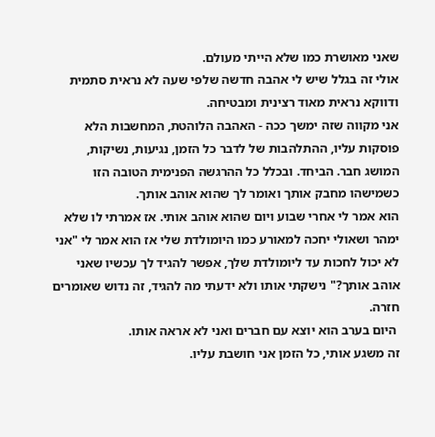שאני מאושרת כמו שלא הייתי מעולם.
אולי זה בגלל שיש לי אהבה חדשה שלפי שעה לא נראית סתמית ודווקא נראית מאוד רצינית ומבטיחה.
אני מקווה שזה ימשך ככה - האהבה הלוהטת, המחשבות הלא פוסקות עליו, ההתלהבות של לדבר כל הזמן, נגיעות, נשיקות, המושג חבר. הביחד. ובכלל כל ההרגשה הפנימית הטובה הזו כשמישהו מחבק אותך ואומר לך שהוא אוהב אותך.
הוא אמר לי אחרי שבוע ויום שהוא אוהב אותי. אז אמרתי לו שלא ימהר ושאולי יחכה למאורע כמו היומולדת שלי אז הוא אמר לי "אני לא יכול לחכות עד ליומולדת שלך, אפשר להגיד לך עכשיו שאני אוהב אותך?" נישקתי אותו ולא ידעתי מה להגיד, זה נדוש שאומרים חזרה.
 היום בערב הוא יוצא עם חברים ואני לא אראה אותו.
זה משגע אותי, כל הזמן אני חושבת עליו.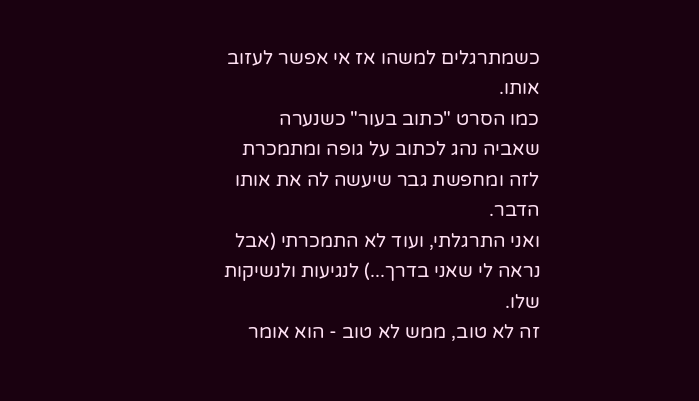כשמתרגלים למשהו אז אי אפשר לעזוב אותו.
כמו הסרט "כתוב בעור" כשנערה שאביה נהג לכתוב על גופה ומתמכרת לזה ומחפשת גבר שיעשה לה את אותו הדבר.
ואני התרגלתי, ועוד לא התמכרתי (אבל נראה לי שאני בדרך...) לנגיעות ולנשיקות שלו.
זה לא טוב, ממש לא טוב - הוא אומר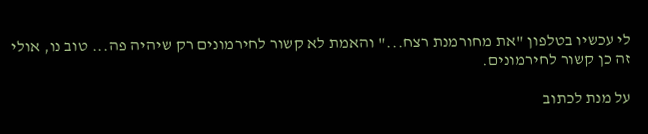לי עכשיו בטלפון "את מחורמנת רצח..." והאמת לא קשור לחירמונים רק שיהיה פה... טוב נו, אולי זה כן קשור לחירמונים.

על מנת לכתוב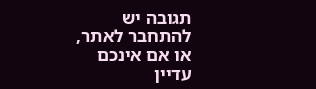תגובה יש להתחבר לאתר, או אם אינכם עדיין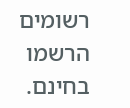רשומים הרשמו בחינם.